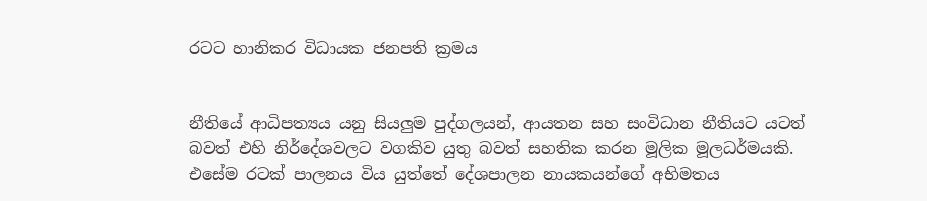රටට හානිකර විධායක ජනපති ක්‍රමය


නීතියේ ආධිපත්‍යය යනු සියලු‍‍ම පුද්ගලයන්, ආයතන සහ සංවිධාන නීතියට යටත් බවත් එහි නිර්දේශවලට වගකිව යුතු බවත් සහතික කරන මූලික මූලධර්මයකි. එසේම රටක් පාලනය විය යුත්තේ දේශපාලන නායකයන්ගේ අභිමතය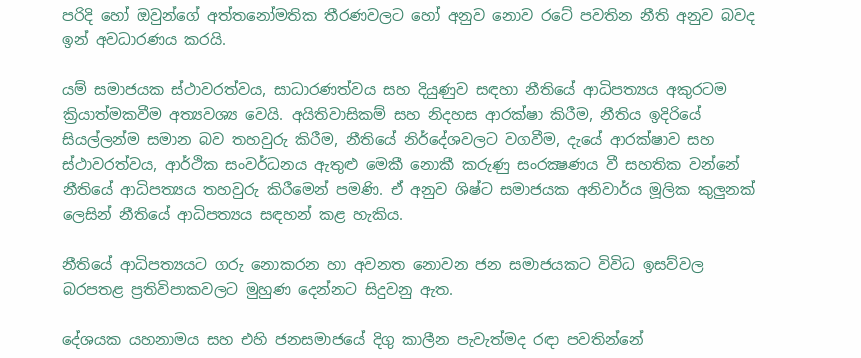පරිදි හෝ ඔවුන්ගේ අත්තනෝමතික තීරණවලට හෝ අනුව නොව රටේ පවතින නීති අනුව බවද ඉන් අවධාරණය කරයි.

යම් සමාජයක ස්ථාවරත්වය, සාධාරණත්වය සහ දියුණුව සඳහා නීතියේ ආධිපත්‍යය අකුරටම ක්‍රියාත්මකවීම අත්‍යවශ්‍ය වෙයි. අයිතිවාසිකම් සහ නිදහස ආරක්ෂා කිරීම, නීතිය ඉදිරියේ සියල්ලන්ම සමාන බව තහවුරු කිරීම, නීතියේ නිර්දේශවලට වගවීම, දැයේ ආරක්ෂාව සහ ස්ථාවරත්වය, ආර්ථික සංවර්ධනය ඇතුළු මෙකී නොකී කරුණු සංරක්‍ෂණය වී සහතික වන්නේ නීතියේ ආධිපත්‍යය තහවුරු කිරීමෙන් පමණි. ඒ අනුව ශිෂ්ට සමාජයක අනිවාර්ය මූලික කුලු‍නක් ලෙසින් නීතියේ ආධිපත්‍යය සඳහන් කළ හැකිය.

නීතියේ ආධිපත්‍යයට ගරු නොකරන හා අවනත නොවන ජන සමාජයකට විවිධ ඉසව්වල බරපතළ ප්‍රතිවිපාකවලට මුහුණ දෙන්නට සිදුවනු ඇත.

දේශයක යහනාමය සහ එහි ජනසමාජයේ දිගු කාලීන පැවැත්මද රඳා පවතින්නේ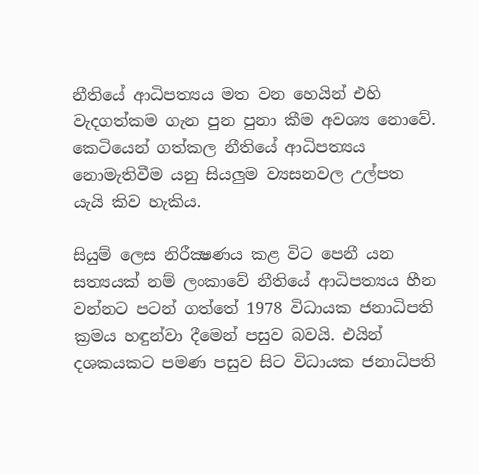නීතියේ ආධිපත්‍යය මත වන හෙයින් එහි වැදගත්කම ගැන පුන පුනා කීම අවශ්‍ය නොවේ. කෙටියෙන් ගත්කල නීතියේ ආධිපත්‍යය නොමැතිවීම යනු සියලු‍ම ව්‍යසනවල උල්පත යැයි කිව හැකිය.

සියුම් ලෙස නිරීක්‍ෂණය කළ විට පෙනී යන සත්‍යයක් නම් ලංකාවේ නීතියේ ආධිපත්‍යය හීන වන්නට පටන් ගත්තේ 1978 විධායක ජනාධිපති ක්‍රමය හඳුන්වා දීමෙන් පසුව බවයි. එයින් දශකයකට පමණ පසුව සිට විධායක ජනාධිපති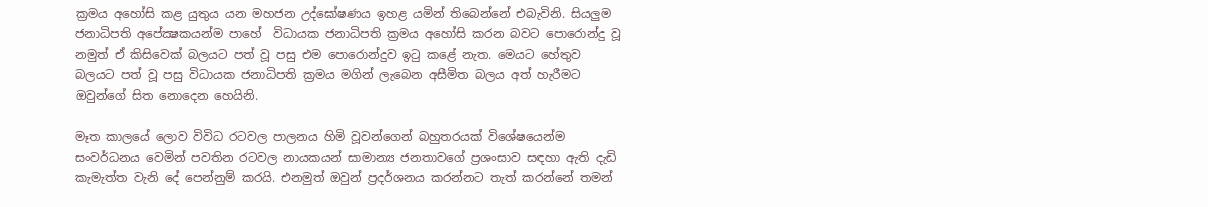ක්‍රමය අහෝසි කළ යුතුය යන මහජන උද්ඝෝෂණය ඉහළ යමින් තිබෙන්නේ එබැවිනි. සියලු‍‍ම ජනාධිපති අපේක්‍ෂකයන්ම පාහේ  විධායක ජනාධිපති ක්‍රමය අහෝසි කරන බවට පොරොන්දු වූ නමුත් ඒ කිසිවෙක් බලයට පත් වූ පසු එම පොරොන්දුව ඉටු කළේ නැත. මෙයට හේතුව බලයට පත් වූ පසු විධායක ජනාධිපති ක්‍රමය මගින් ලැබෙන අසීමිත බලය අත් හැරීමට ඔවුන්ගේ සිත නොදෙන හෙයිනි.

මෑත කාලයේ ලොව විවිධ රටවල පාලනය හිමි වූවන්ගෙන් බහුතරයක් විශේෂයෙන්ම සංවර්ධනය වෙමින් පවතින රටවල නායකයන් සාමාන්‍ය ජනතාවගේ ප්‍රශංසාව සඳහා ඇති දැඩි කැමැත්ත වැනි දේ පෙන්නුම් කරයි. එනමුත් ඔවුන් ප්‍රදර්ශනය කරන්නට තැත් කරන්නේ තමන්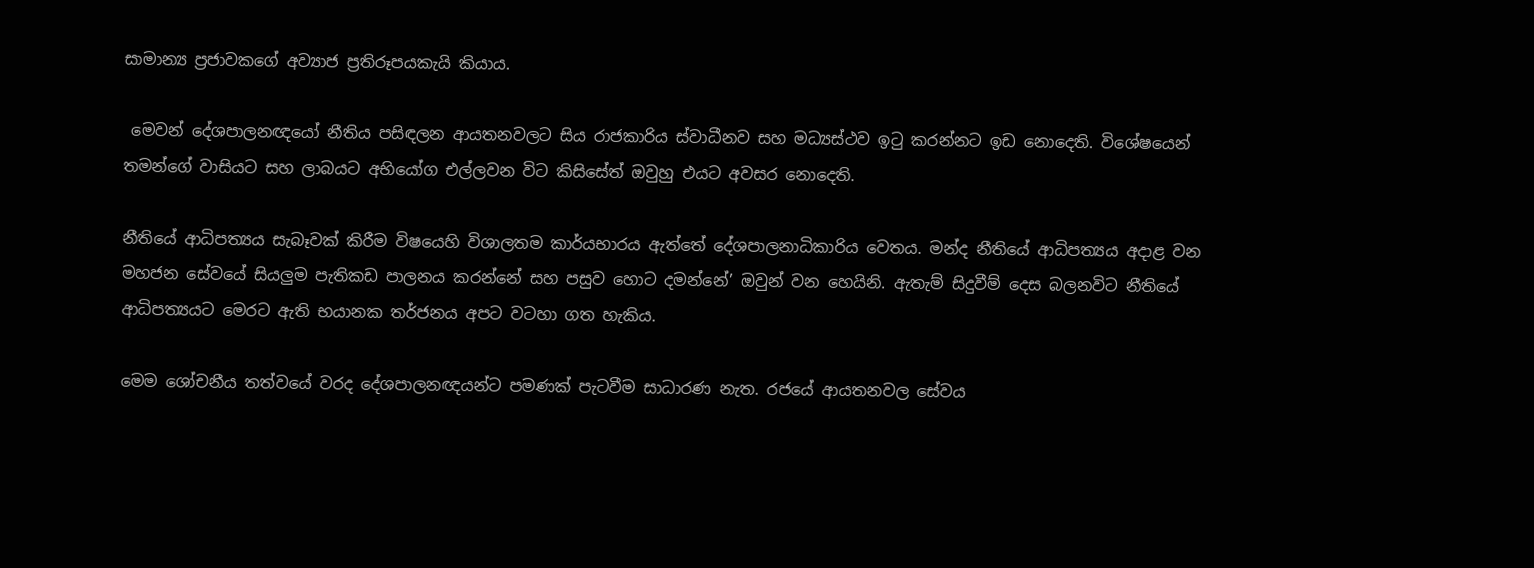සාමාන්‍ය ප්‍රජාවකගේ අව්‍යාජ ප්‍රතිරූපයකැයි කියාය.

 මෙවන් දේශපාලනඥයෝ නීතිය පසිඳලන ආයතනවලට සිය රාජකාරිය ස්වාධීනව සහ මධ්‍යස්ථව ඉටු කරන්නට ඉඩ නොදෙති. විශේෂයෙන් තමන්ගේ වාසියට සහ ලාබයට අභියෝග එල්ලවන විට කිසිසේත් ඔවුහු එයට අවසර නොදෙති.

නීතියේ ආධිපත්‍යය සැබෑවක් කිරීම විෂයෙහි විශාලතම කාර්යභාරය ඇත්තේ දේශපාලනාධිකාරිය වෙතය. මන්ද නීතියේ ආධිපත්‍යය අදාළ වන මහජන සේවයේ සියලු‍ම පැතිකඩ පාලනය කරන්නේ සහ පසුව හොට දමන්නේ’ ඔවුන් වන හෙයිනි. ඇතැම් සිදුවීම් දෙස බලනවිට නීතියේ ආධිපත්‍යයට මෙරට ඇති භයානක තර්ජනය අපට වටහා ගත හැකිය.

මෙම ශෝචනීය තත්වයේ වරද දේශපාලනඥයන්ට පමණක් පැටවීම සාධාරණ නැත. රජයේ ආයතනවල සේවය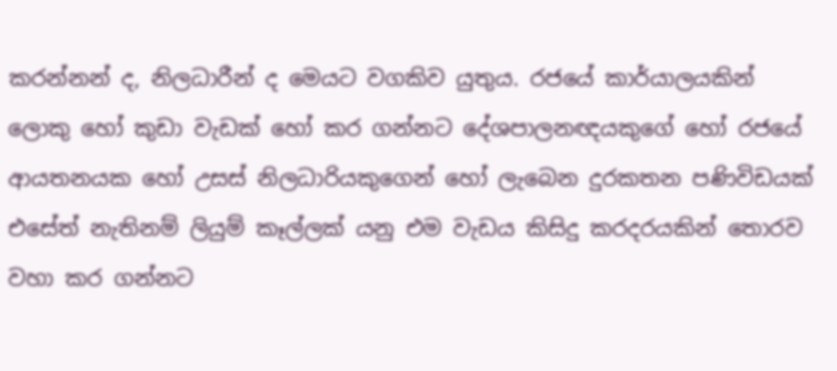කරන්නන් ද, නිලධාරීන් ද මෙයට වගකිව යුතුය. රජයේ කාර්යාලයකින් ලොකු හෝ කුඩා වැඩක් හෝ කර ගන්නට දේශපාලනඥයකුගේ හෝ රජයේ ආයතනයක හෝ උසස් නිලධාරියකුගෙන් හෝ ලැබෙන දුරකතන පණිවිඩයක් එසේත් නැතිනම් ලියුම් කෑල්ලක් යනු එම වැඩය කිසිදු කරදරයකින් තොරව වහා කර ගන්නට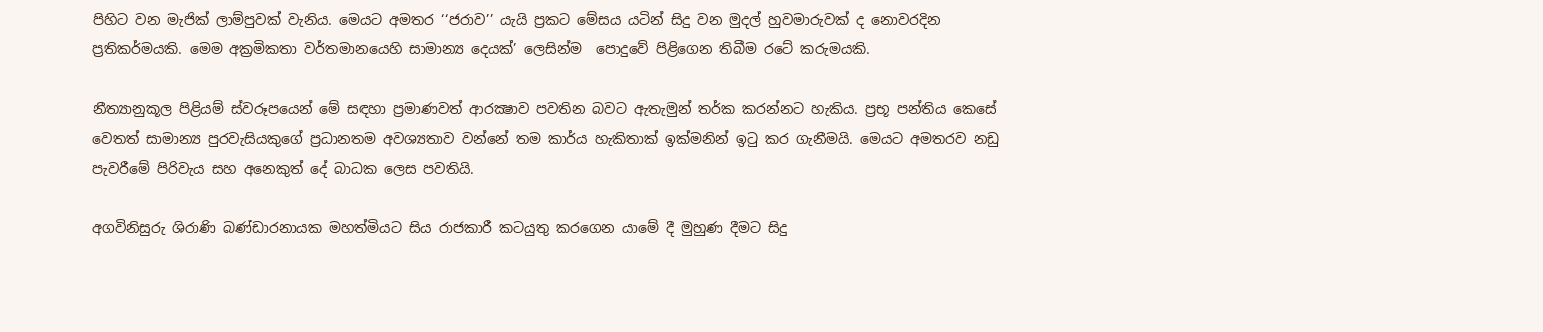පිහිට වන මැජික් ලාම්පුවක් වැනිය. මෙයට අමතර ‘‘ජරාව’’ යැයි ප්‍රකට මේසය යටින් සිදු වන මුදල් හුවමාරුවක් ද නොවරදින ප්‍රතිකර්මයකි. මෙම අක්‍රමිකතා වර්තමානයෙහි සාමාන්‍ය දෙයක්’ ලෙසින්ම  පොදුවේ පිළිගෙන තිබීම රටේ කරුමයකි.

නීත්‍යානුකූල පිළියම් ස්වරූපයෙන් මේ සඳහා ප්‍රමාණවත් ආරක්‍ෂාව පවතින බවට ඇතැමුන් තර්ක කරන්නට හැකිය. ප්‍රභූ පන්තිය කෙසේ වෙතත් සාමාන්‍ය පුරවැසියකුගේ ප්‍රධානතම අවශ්‍යතාව වන්නේ තම කාර්ය හැකිතාක් ඉක්මනින් ඉටු කර ගැනීමයි. මෙයට අමතරව නඩු පැවරීමේ පිරිවැය සහ අනෙකුත් දේ බාධක ලෙස පවතියි.

අගවිනිසුරු ශිරාණි බණ්ඩාරනායක මහත්මියට සිය රාජකාරී කටයුතු කරගෙන යාමේ දී මුහුණ දීමට සිදු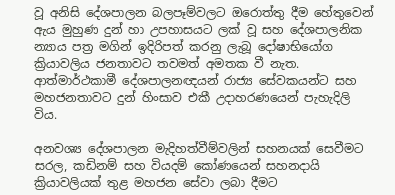වූ අනිසි දේශපාලන බලපෑම්වලට ඔරොත්තු දීම හේතුවෙන් ඇය මුහුණ දුන් හා උපහාසයට ලක් වූ සහ දේශපාලනික න්‍යාය පත්‍ර මගින් ඉදිරිපත් කරනු ලැබූ දෝෂාභියෝග ක්‍රියාවලිය ජනතාවට තවමත් අමතක වී නැත. ආත්මාර්ථකාමී දේශපාලනඥයන් රාජ්‍ය සේවකයන්ට සහ මහජනතාවට දුන් හිංසාව එකී උදාහරණයෙන් පැහැදිලි විය.

අනවශ්‍ය දේශපාලන මැදිහත්වීම්වලින් සහනයක් සෙවීමට සරල, කඩිනම් සහ වියදම් කෝණයෙන් සහනදායි ක්‍රියාවලියක් තුළ මහජන සේවා ලබා දීමට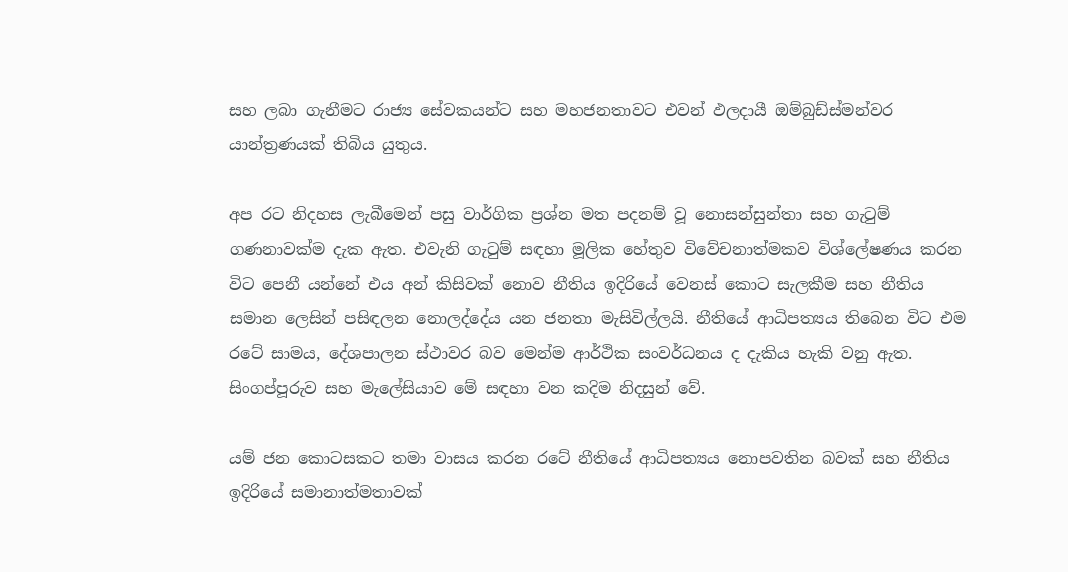සහ ලබා ගැනීමට රාජ්‍ය සේවකයන්ට සහ මහජනතාවට එවන් ඵලදායී ඔම්බුඩ්ස්මන්වර යාන්ත්‍රණයක් තිබිය යුතුය.

අප රට නිදහස ලැබීමෙන් පසු වාර්ගික ප්‍රශ්න මත පදනම් වූ නොසන්සුන්තා සහ ගැටුම් ගණනාවක්ම දැක ඇත. එවැනි ගැටුම් සඳහා මූලික හේතුව විවේචනාත්මකව විශ්ලේෂණය කරන විට පෙනී යන්නේ එය අන් කිසිවක් නොව නීතිය ඉදිරියේ වෙනස් කොට සැලකීම සහ නීතිය සමාන ලෙසින් පසිඳලන නොලද්දේය යන ජනතා මැසිවිල්ලයි. නීතියේ ආධිපත්‍යය තිබෙන විට එම රටේ සාමය, දේශපාලන ස්ථාවර බව මෙන්ම ආර්ථික සංවර්ධනය ද දැකිය හැකි වනු ඇත. සිංගප්පූරුව සහ මැලේසියාව මේ සඳහා වන කදිම නිදසුන් වේ.

යම් ජන කොටසකට තමා වාසය කරන රටේ නීතියේ ආධිපත්‍යය නොපවතින බවක් සහ නීතිය ඉදිරියේ සමානාත්මතාවක්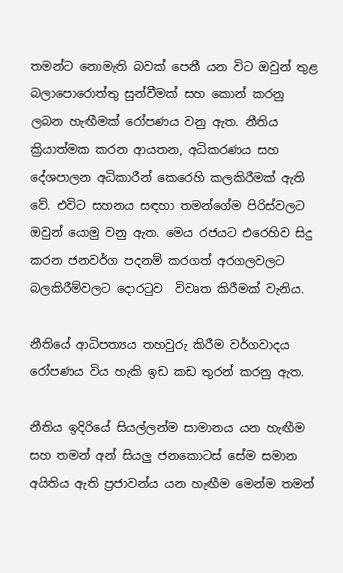තමන්ට නොමැති බවක් පෙනී යන විට ඔවුන් තුළ බලාපොරොත්තු සුන්වීමක් සහ කොන් කරනු ලබන හැඟීමක් රෝපණය වනු ඇත. නීතිය ක්‍රියාත්මක කරන ආයතන, අධිකරණය සහ දේශපාලන අධිකාරීන් කෙරෙහි කලකිරීමක් ඇති වේ. එවිට සහනය සඳහා තමන්ගේම පිරිස්වලට ඔවුන් යොමු වනු ඇත. මෙය රජයට එරෙහිව සිදු කරන ජනවර්ග පදනම් කරගත් අරගලවලට බලකිරීම්වලට දොරටුව  විවෘත කිරීමක් වැනිය.

නීතියේ ආධිපත්‍යය තහවුරු කිරීම වර්ගවාදය රෝපණය විය හැකි ඉඩ කඩ තුරන් කරනු ඇත.

නීතිය ඉදිරියේ සියල්ලන්ම සාමානය යන හැඟීම සහ තමන් අන් සියලු‍ ජනකොටස් සේම සමාන අයිතිය ඇති ප්‍රජාවන්ය යන හැඟීම මෙන්ම තමන්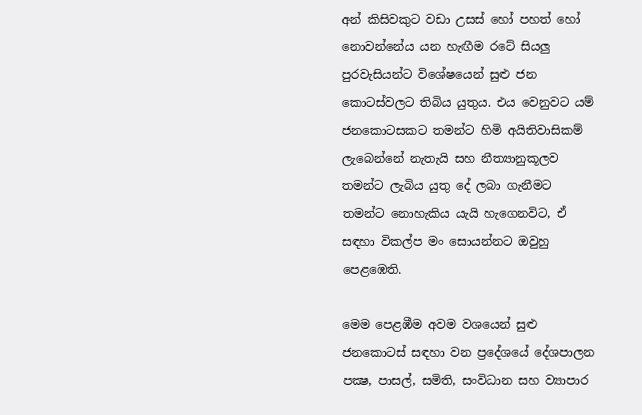අන් කිසිවකුට වඩා උසස් හෝ පහත් හෝ නොවන්නේය යන හැඟීම රටේ සියලු‍‍ පුරවැසියන්ට විශේෂයෙන් සුළු ජන කොටස්වලට තිබිය යුතුය. එය වෙනුවට යම් ජනකොටසකට තමන්ට හිමි අයිතිවාසිකම් ලැබෙන්නේ නැතැයි සහ නීත්‍යානුකූලව තමන්ට ලැබිය යුතු දේ ලබා ගැනීමට තමන්ට නොහැකිය යැයි හැගෙනවිට, ඒ සඳහා විකල්ප මං සොයන්නට ඔවුහු පෙළඹෙති.

මෙම පෙළඹීම අවම වශයෙන් සුළු ජනකොටස් සඳහා වන ප්‍රදේශයේ දේශපාලන පක්‍ෂ, පාසල්, සමිති, සංවිධාන සහ ව්‍යාපාර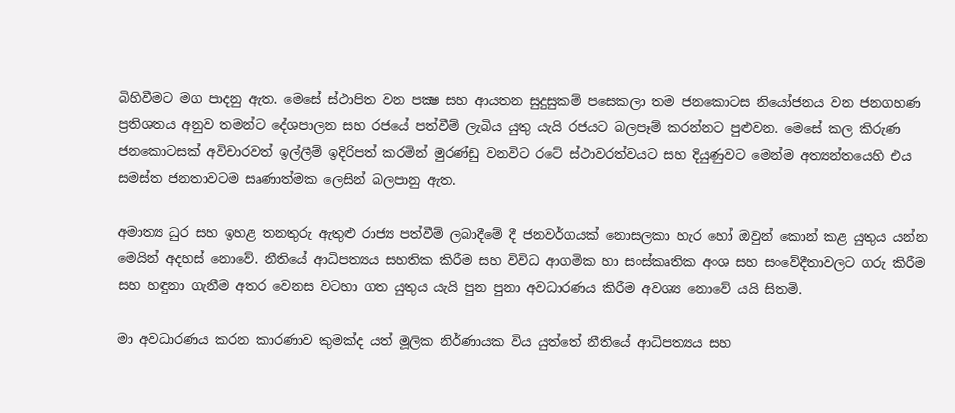බිහිවීමට මග පාදනු ඇත. මෙසේ ස්ථාපිත වන පක්‍ෂ සහ ආයතන සුදුසුකම් පසෙකලා තම ජනකොටස නියෝජනය වන ජනගහණ ප්‍රතිශතය අනුව තමන්ට දේශපාලන සහ රජයේ පත්වීම් ලැබිය යුතු යැයි රජයට බලපෑම් කරන්නට පුළුවන. මෙසේ කල කිරුණ ජනකොටසක් අවිචාරවත් ඉල්ලීම් ඉදිරිපත් කරමින් මුරණ්ඩු වනවිට රටේ ස්ථාවරත්වයට සහ දියුණුවට මෙන්ම අත්‍යන්තයෙහි එය සමස්ත ජනතාවටම සෘණාත්මක ලෙසින් බලපානු ඇත.

අමාත්‍ය ධුර සහ ඉහළ තනතුරු ඇතුළු රාජ්‍ය පත්වීම් ලබාදීමේ දී ජනවර්ගයක් නොසලකා හැර හෝ ඔවුන් කොන් කළ යුතුය යන්න මෙයින් අදහස් නොවේ. නීතියේ ආධිපත්‍යය සහතික කිරීම සහ විවිධ ආගමික හා සංස්කෘතික අංශ සහ සංවේදීතාවලට ගරු කිරීම සහ හඳුනා ගැනීම අතර වෙනස වටහා ගත යුතුය යැයි පුන පුනා අවධාරණය කිරීම අවශ්‍ය නොවේ යයි සිතමි.

මා අවධාරණය කරන කාරණාව කුමක්ද යත් මූලික නිර්ණායක විය යුත්තේ නීතියේ ආධිපත්‍යය සහ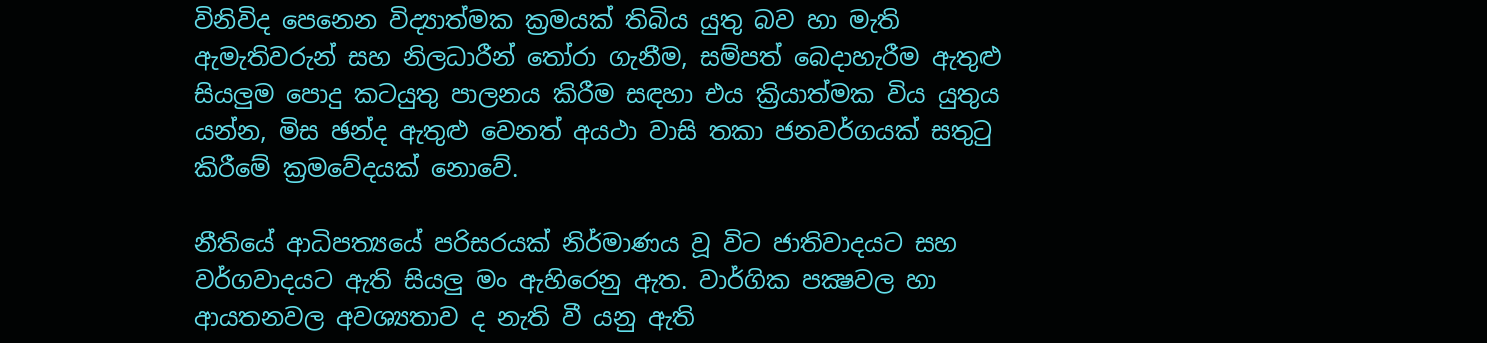විනිවිද පෙනෙන විද්‍යාත්මක ක්‍රමයක් තිබිය යුතු බව හා මැති ඇමැතිවරුන් සහ නිලධාරීන් තෝරා ගැනීම, සම්පත් බෙදාහැරීම ඇතුළු සියලු‍‍ම පොදු කටයුතු පාලනය කිරීම සඳහා එය ක්‍රියාත්මක විය යුතුය යන්න, මිස ඡන්ද ඇතුළු වෙනත් අයථා වාසි තකා ජනවර්ගයක් සතුටු කිරීමේ ක්‍රමවේදයක් නොවේ.

නීතියේ ආධිපත්‍යයේ පරිසරයක් නිර්මාණය වූ විට ජාතිවාදයට සහ වර්ගවාදයට ඇති සියලු‍‍ මං ඇහිරෙනු ඇත. වාර්ගික පක්‍ෂවල හා ආයතනවල අවශ්‍යතාව ද නැති වී යනු ඇති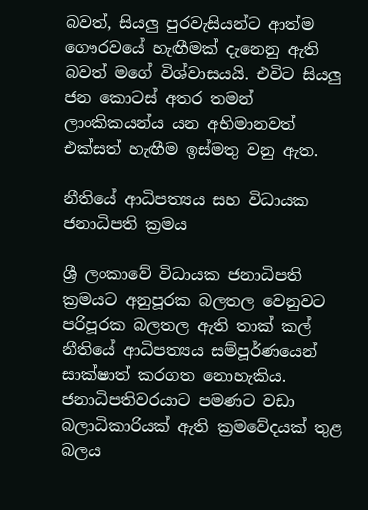බවත්, සියලු‍‍ පුරවැසියන්ට ආත්ම ගෞරවයේ හැඟීමක් දැනෙනු ඇති බවත් මගේ විශ්වාසයයි. එවිට සියලු‍ ජන කොටස් අතර තමන් ලාංකිකයන්ය යන අභිමානවත් එක්සත් හැඟීම ඉස්මතු වනු ඇත.

නීතියේ ආධිපත්‍යය සහ විධායක ජනාධිපති ක්‍රමය

ශ්‍රී ලංකාවේ විධායක ජනාධිපති ක්‍රමයට අනුපූරක බලතල වෙනුවට පරිපූරක බලතල ඇති තාක් කල් නීතියේ ආධිපත්‍යය සම්පූර්ණයෙන් සාක්ෂාත් කරගත නොහැකිය. ජනාධිපතිවරයාට පමණට වඩා බලාධිකාරියක් ඇති ක්‍රමවේදයක් තුළ බලය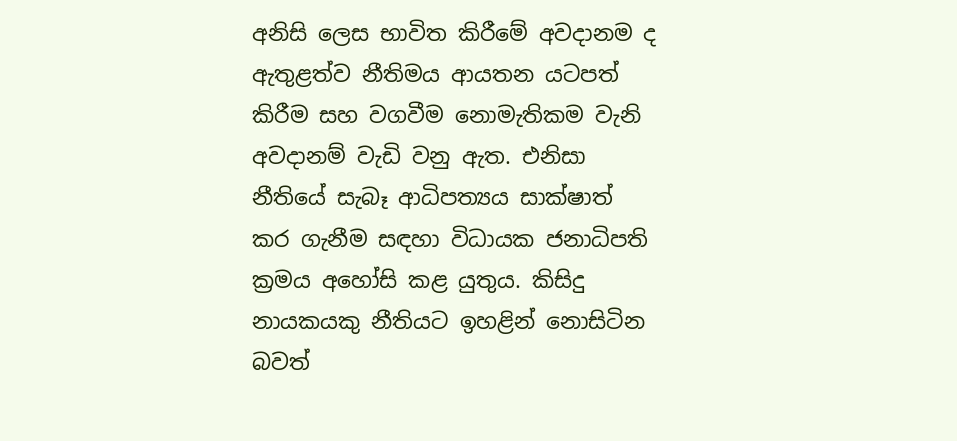අනිසි ලෙස භාවිත කිරීමේ අවදානම ද ඇතුළත්ව නීතිමය ආයතන යටපත් කිරීම සහ වගවීම නොමැතිකම වැනි අවදානම් වැඩි වනු ඇත. එනිසා නීතියේ සැබෑ ආධිපත්‍යය සාක්ෂාත් කර ගැනීම සඳහා විධායක ජනාධිපති ක්‍රමය අහෝසි කළ යුතුය. කිසිදු නායකයකු නීතියට ඉහළින් නොසිටින බවත්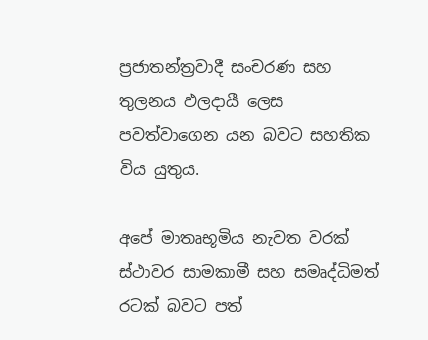ප්‍රජාතන්ත්‍රවාදී සංචරණ සහ තුලනය ඵලදායී ලෙස පවත්වාගෙන යන බවට සහතික විය යුතුය.

අපේ මාතෘභූමිය නැවත වරක් ස්ථාවර සාමකාමී සහ සමෘද්ධිමත් රටක් බවට පත්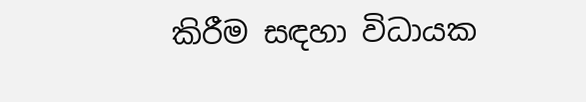කිරීම සඳහා විධායක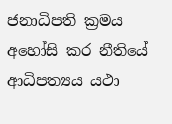ජනාධිපති ක්‍රමය අහෝසි කර නීතියේ ආධිපත්‍යය යථා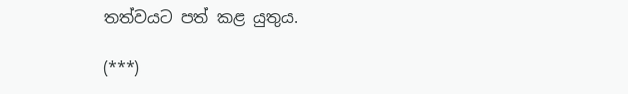තත්වයට පත් කළ යුතුය.

(***)